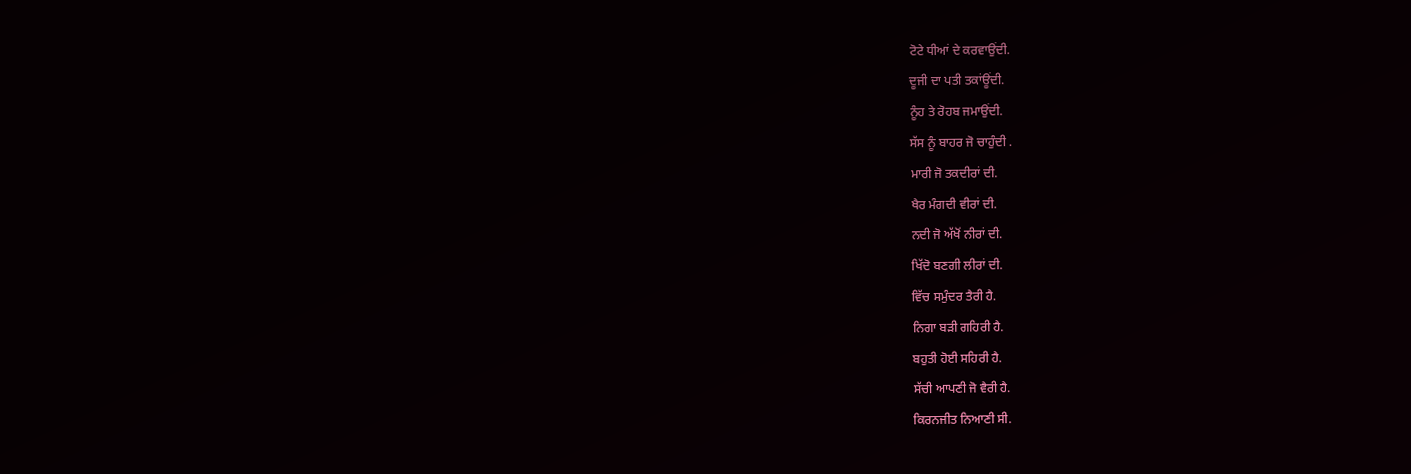ਟੋਟੇ ਧੀਆਂ ਦੇ ਕਰਵਾਉਂਦੀ.
ਦੂਜੀ ਦਾ ਪਤੀ ਤਕਾਂਊਂਦੀ.
ਨੂੰਹ ਤੇ ਰੋਹਬ ਜਮਾਉਂਦੀ.
ਸੱਸ ਨੂੰ ਬਾਹਰ ਜੋ ਚਾਹੁੰਦੀ .
ਮਾਰੀ ਜੋ ਤਕਦੀਰਾਂ ਦੀ.
ਖੈਰ ਮੰਗਦੀ ਵੀਰਾਂ ਦੀ.
ਨਦੀ ਜੋ ਅੱਖੋਂ ਨੀਰਾਂ ਦੀ.
ਖਿੱਦੋ ਬਣਗੀ ਲੀਰਾਂ ਦੀ.
ਵਿੱਚ ਸਮੁੰਦਰ ਤੈਰੀ ਹੈ.
ਨਿਗਾ ਬੜੀ ਗਹਿਰੀ ਹੈ.
ਬਹੁਤੀ ਹੋਈ ਸਹਿਰੀ ਹੈ.
ਸੱਚੀ ਆਪਣੀ ਜੋ ਵੈਰੀ ਹੈ.
ਕਿਰਨਜੀਤ ਨਿਆਣੀ ਸੀ.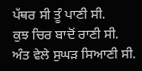ਪੱਥਰ ਸੀ ਤੂੰ ਪਾਣੀ ਸੀ.
ਕੁਝ ਚਿਰ ਬਾਦੋਂ ਰਾਣੀ ਸੀ.
ਅੰਤ ਵੇਲੇ ਸੁਘੜ ਸਿਆਣੀ ਸੀ.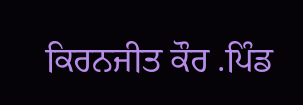ਕਿਰਨਜੀਤ ਕੌਰ .ਪਿੰਡ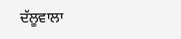ਦੱਲੂਵਾਲਾ